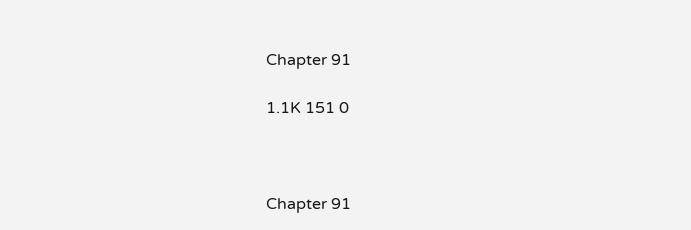Chapter 91

1.1K 151 0



Chapter 91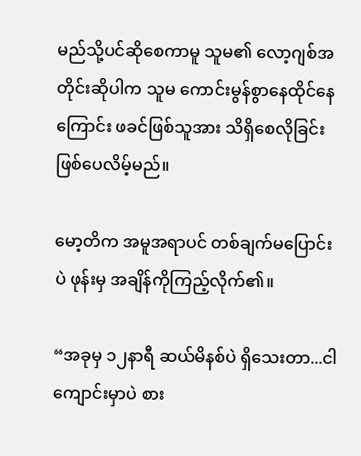မည်သို့ပင်ဆိုစေကာမူ သူမ၏ လော့ဂျစ်အတိုင်းဆိုပါက သူမ ကောင်းမွန်စွာနေထိုင်နေကြောင်း ဖခင်ဖြစ်သူအား သိရှိစေလိုခြင်း ဖြစ်ပေလိမ့်မည်။

မော့တိက အမူအရာပင် တစ်ချက်မပြောင်းပဲ ဖုန်းမှ အချိန်ကိုကြည့်လိုက်၏။

“အခုမှ ၁၂နာရီ ဆယ်မိနစ်ပဲ ရှိသေးတာ...ငါ ကျောင်းမှာပဲ စား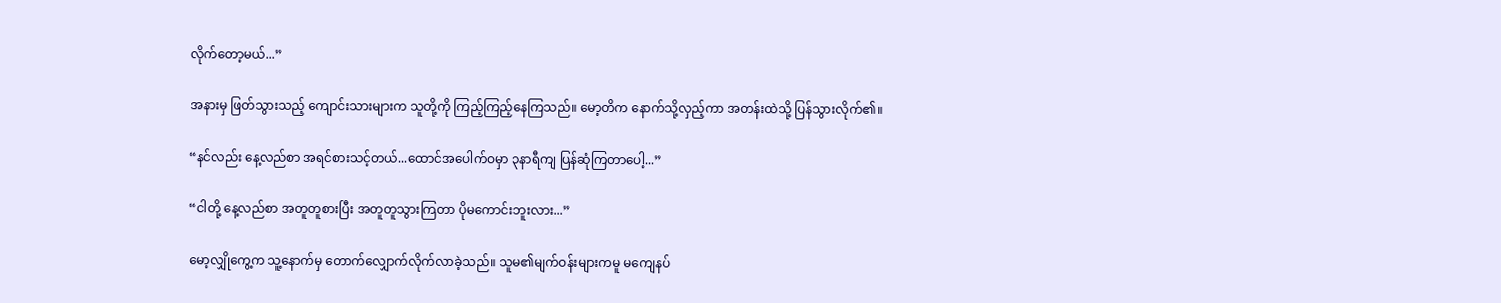လိုက်တော့မယ်...”

အနားမှ ဖြတ်သွားသည့် ကျောင်းသားများက သူတို့ကို ကြည့်ကြည့်နေကြသည်။ မော့တိက နောက်သို့လှည့်ကာ အတန်းထဲသို့ ပြန်သွားလိုက်၏။

“နင်လည်း နေ့လည်စာ အရင်စားသင့်တယ်...ထောင်အပေါက်ဝမှာ ၃နာရီကျ ပြန်ဆုံကြတာပေါ့...”

“ငါတို့ နေ့လည်စာ အတူတူစားပြီး အတူတူသွားကြတာ ပိုမကောင်းဘူးလား...”

မော့လျှိုကွေ့က သူ့နောက်မှ တောက်လျှောက်လိုက်လာခဲ့သည်။ သူမ၏မျက်ဝန်းများကမူ မကျေနပ်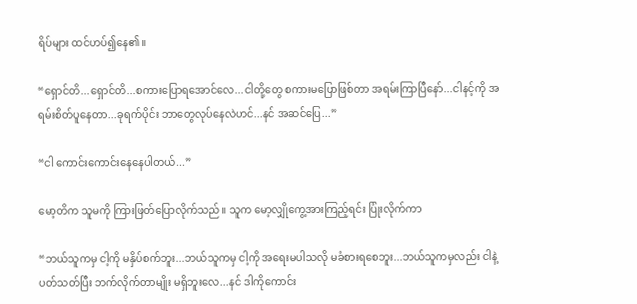ရိပ်များ ထင်ဟပ်၍နေ၏။

“ရှောင်တိ...ရှောင်တိ...စကားပြောရအောင်လေ...ငါတို့တွေ စကားမပြောဖြစ်တာ အရမ်းကြာပြီနော်...ငါနင့်ကို အရမ်းစိတ်ပူနေတာ...ခုရက်ပိုင်း ဘာတွေလုပ်နေလဲဟင်...နင် အဆင်ပြေ...”

“ငါ ကောင်းကောင်းနေနေပါတယ်...”

မော့တိက သူမကို ကြားဖြတ်ပြောလိုက်သည်။ သူက မော့လျှိုကွေ့အားကြည့်ရင်း ပြုံးလိုက်ကာ

“ဘယ်သူကမှ ငါ့ကို မနှိပ်စက်ဘူး...ဘယ်သူကမှ ငါ့ကို အရေးမပါသလို မခံစားရစေဘူး...ဘယ်သူကမှလည်း ငါနဲ့ ပတ်သတ်ပြီး ဘက်လိုက်တာမျိုး မရှိဘူးလေ...နင် ဒါကိုကောင်း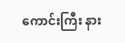ကောင်းကြီး နား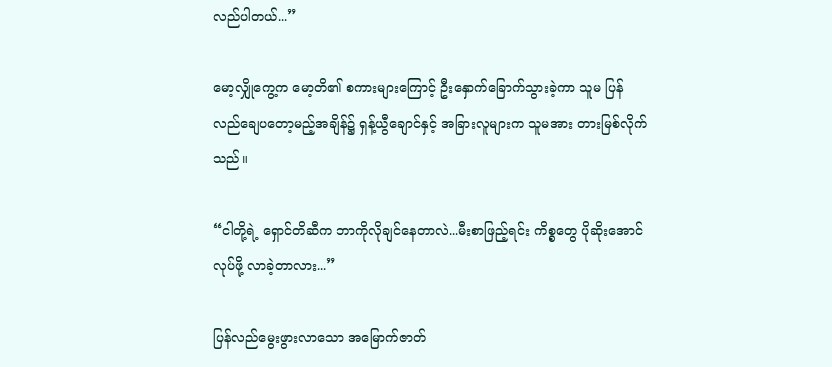လည်ပါတယ်...”

မော့လျှိုကွေ့က မော့တိ၏ စကားများကြောင့် ဦးနှောက်ခြောက်သွားခဲ့ကာ သူမ ပြန်လည်ချေပတော့မည့်အချိန်၌ ရှန့်ယွီချောင်နှင့် အခြားလူများက သူမအား တားမြစ်လိုက်သည်။

“ငါတို့ရဲ့ ရှောင်တိဆီက ဘာကိုလိုချင်နေတာလဲ...မီးစာဖြည့်ရင်း ကိစ္စတွေ ပိုဆိုးအောင်လုပ်ဖို့ လာခဲ့တာလား...”

ပြန်လည်မွေးဖွားလာသော အမြောက်ဇာတ်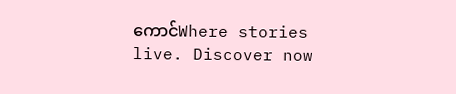ကောင်Where stories live. Discover now